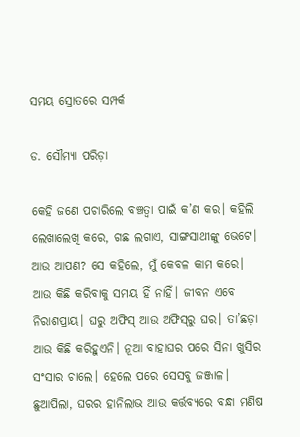ସମୟ ସ୍ରୋତରେ ସମ୍ପର୍କ

ଡ. ସୌମ୍ୟା ପରିଡ଼ା

କେହି ଜଣେ ପଚାରିଲେ ବଞ୍ଚତ୍ବା ପାଇଁ କ’ଣ କର। କହିଲି ଲେଖାଲେଖି କରେ, ଗଛ ଲଗାଏ, ସାଙ୍ଗସାଥୀଙ୍କୁ ଭେଟେ। ଆଉ ଆପଣ? ସେ କହିଲେ, ମୁଁ କେବଳ କାମ କରେ। ଆଉ କିଛି କରିବାକୁ ସମୟ ହିଁ ନାହିଁ। ଜୀବନ ଏବେ ନିରାଶପ୍ରାୟ। ଘରୁ ଅଫିସ୍‌ ଆଉ ଅଫିସ୍‌ରୁ ଘର। ତା’ଛଡ଼ା ଆଉ କିଛି କରିହୁଏନି। ନୂଆ ବାହାଘର ପରେ ସିନା ଖୁସିର ସଂସାର ଚାଲେ। ହେଲେ ପରେ ସେସବୁ ଜଞ୍ଜାଳ। ଛୁଆପିଲା, ଘରର ହାନିଲାଭ ଆଉ କର୍ତ୍ତବ୍ୟରେ ବନ୍ଧା ମଣିଷ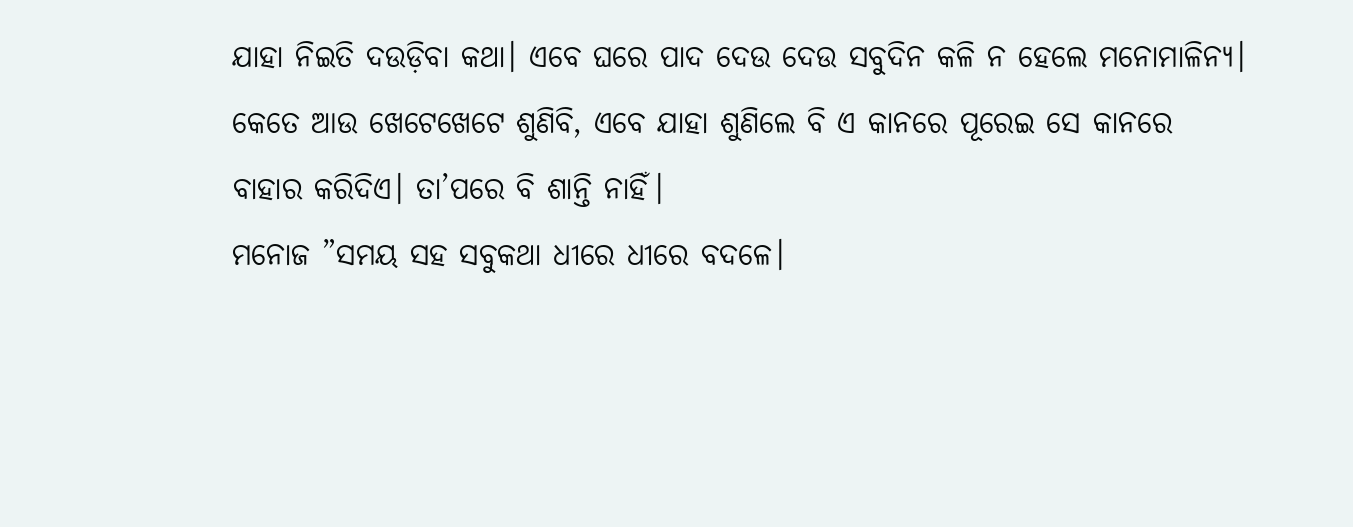ଯାହା ନିଇତି ଦଉଡ଼ିବା କଥା। ଏବେ ଘରେ ପାଦ ଦେଉ ଦେଉ ସବୁଦିନ କଳି ନ ହେଲେ ମନୋମାଳିନ୍ୟ। କେତେ ଆଉ ଖେଟେଖେଟେ ଶୁଣିବି, ଏବେ ଯାହା ଶୁଣିଲେ ବି ଏ କାନରେ ପୂରେଇ ସେ କାନରେ ବାହାର କରିଦିଏ। ତା’ପରେ ବି ଶାନ୍ତି ନାହିଁ।
ମନୋଜ ”ସମୟ ସହ ସବୁକଥା ଧୀରେ ଧୀରେ ବଦଳେ।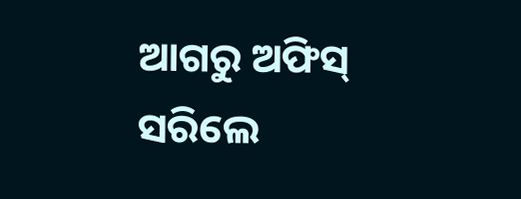ଆଗରୁ ଅଫିସ୍‌ ସରିଲେ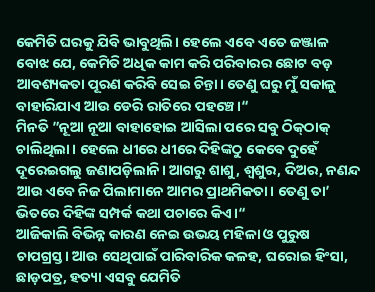କେମିତି ଘରକୁ ଯିବି ଭାବୁଥିଲି। ହେଲେ ଏବେ ଏତେ ଜଞ୍ଜାଳ ବୋଝ ଯେ, କେମିତି ଅଧିକ କାମ କରି ପରିବାରର ଛୋଟ ବଡ଼ ଆବଶ୍ୟକତା ପୂରଣ କରିବି ସେଇ ଚିନ୍ତା। ତେଣୁ ଘରୁ ମୁଁ ସକାଳୁ ବାହାରିଯାଏ ଆଉ ଡେରି ରାତିରେ ପହଞ୍ଚେ।“
ମିନତି ”ନୂଆ ନୂଆ ବାହାହୋଇ ଆସିଲା ପରେ ସବୁ ଠିକ୍‌ଠାକ୍‌ ଚାଲିଥିଲା। ହେଲେ ଧୀରେ ଧୀରେ ଦିହିଙ୍କଠୁ କେବେ ଦୁହେଁ ଦୂରେଇଗଲୁ ଜଣାପଡ଼ିଲାନି। ଆଗରୁ ଶାଶୁ, ଶ୍ୱଶୁର, ଦିଅର, ନଣନ୍ଦ ଆଉ ଏବେ ନିଜ ପିଲାମାନେ ଆମର ପ୍ରାଥମିକତା। ତେଣୁ ତା’ ଭିତରେ ଦିହିଙ୍କ ସମ୍ପର୍କ କଥା ପଚାରେ କିଏ।“
ଆଜିକାଲି ବିଭିନ୍ନ କାରଣ ନେଇ ଉଭୟ ମହିଳା ଓ ପୁରୁଷ ଚାପଗ୍ରସ୍ତ। ଆଉ ସେଥିପାଇଁ ପାରିବାରିକ କଳହ, ଘରୋଇ ହିଂସା, ଛାଡ଼ପତ୍ର, ହତ୍ୟା ଏସବୁ ଯେମିତି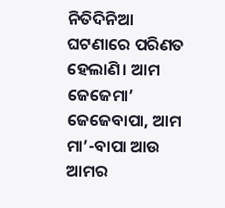ନିତିଦିନିଆ ଘଟଣାରେ ପରିଣତ ହେଲାଣି। ଆମ ଜେଜେମା’ ଜେଜେବାପା, ଆମ ମା’-ବାପା ଆଉ ଆମର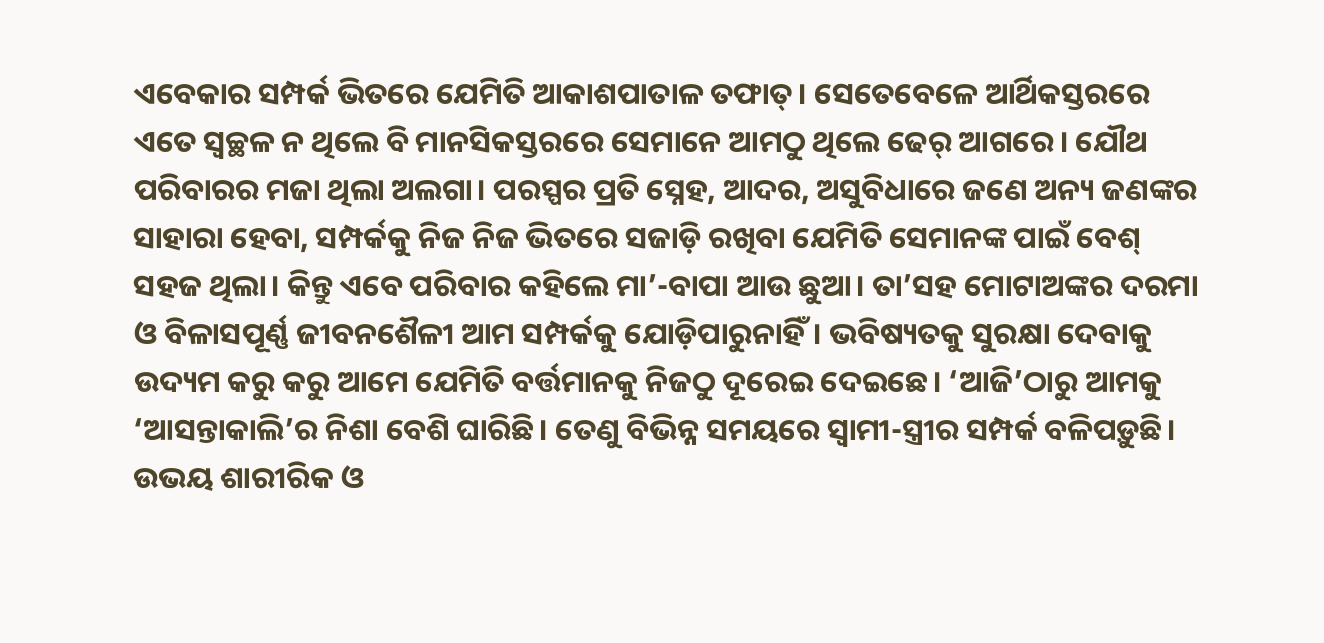ଏବେକାର ସମ୍ପର୍କ ଭିତରେ ଯେମିତି ଆକାଶପାତାଳ ତଫାତ୍‌। ସେତେବେଳେ ଆର୍ଥିକସ୍ତରରେ ଏତେ ସ୍ବଚ୍ଛଳ ନ ଥିଲେ ବି ମାନସିକସ୍ତରରେ ସେମାନେ ଆମଠୁ ଥିଲେ ଢେର୍‌ ଆଗରେ। ଯୌଥ ପରିବାରର ମଜା ଥିଲା ଅଲଗା। ପରସ୍ପର ପ୍ରତି ସ୍ନେହ, ଆଦର, ଅସୁବିଧାରେ ଜଣେ ଅନ୍ୟ ଜଣଙ୍କର ସାହାରା ହେବା, ସମ୍ପର୍କକୁ ନିଜ ନିଜ ଭିତରେ ସଜାଡ଼ି ରଖିବା ଯେମିତି ସେମାନଙ୍କ ପାଇଁ ବେଶ୍‌ ସହଜ ଥିଲା। କିନ୍ତୁ ଏବେ ପରିବାର କହିଲେ ମା’-ବାପା ଆଉ ଛୁଆ। ତା’ସହ ମୋଟାଅଙ୍କର ଦରମା ଓ ବିଳାସପୂର୍ଣ୍ଣ ଜୀବନଶୈଳୀ ଆମ ସମ୍ପର୍କକୁ ଯୋଡ଼ିପାରୁନାହିଁ। ଭବିଷ୍ୟତକୁ ସୁରକ୍ଷା ଦେବାକୁ ଉଦ୍ୟମ କରୁ କରୁ ଆମେ ଯେମିତି ବର୍ତ୍ତମାନକୁ ନିଜଠୁ ଦୂରେଇ ଦେଇଛେ। ‘ଆଜି’ଠାରୁ ଆମକୁ ‘ଆସନ୍ତାକାଲି’ର ନିଶା ବେଶି ଘାରିଛି। ତେଣୁ ବିଭିନ୍ନ ସମୟରେ ସ୍ବାମୀ-ସ୍ତ୍ରୀର ସମ୍ପର୍କ ବଳିପଡ଼ୁଛି। ଉଭୟ ଶାରୀରିକ ଓ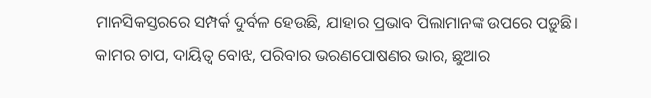ମାନସିକସ୍ତରରେ ସମ୍ପର୍କ ଦୁର୍ବଳ ହେଉଛି, ଯାହାର ପ୍ରଭାବ ପିଲାମାନଙ୍କ ଉପରେ ପଡ଼ୁଛି। କାମର ଚାପ, ଦାୟିତ୍ୱ ବୋଝ, ପରିବାର ଭରଣପୋଷଣର ଭାର, ଛୁଆର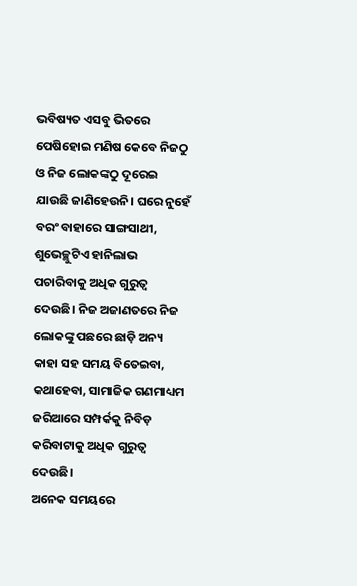ଭବିଷ୍ୟତ ଏସବୁ ଭିତରେ ପେଷିହୋଇ ମଣିଷ କେବେ ନିଜଠୁ ଓ ନିଜ ଲୋକଙ୍କଠୁ ଦୂରେଇ ଯାଉଛି ଜାଣିହେଉନି। ଘରେ ନୁହେଁ ବରଂ ବାହାରେ ସାଙ୍ଗସାଥୀ, ଶୁଭେଚ୍ଛୁଟିଏ ହାନିଲାଭ ପଚାରିବାକୁ ଅଧିକ ଗୁରୁତ୍ୱ ଦେଉଛି। ନିଜ ଅଜାଣତରେ ନିଜ ଲୋକଙ୍କୁ ପଛରେ ଛାଡ଼ି ଅନ୍ୟ କାହା ସହ ସମୟ ବିତେଇବା, କଥାହେବା, ସାମାଜିକ ଗଣମାଧ୍ୟମ ଜରିଆରେ ସମ୍ପର୍କକୁ ନିବିଡ଼ କରିବାଟାକୁ ଅଧିକ ଗୁରୁତ୍ୱ ଦେଉଛି।
ଅନେକ ସମୟରେ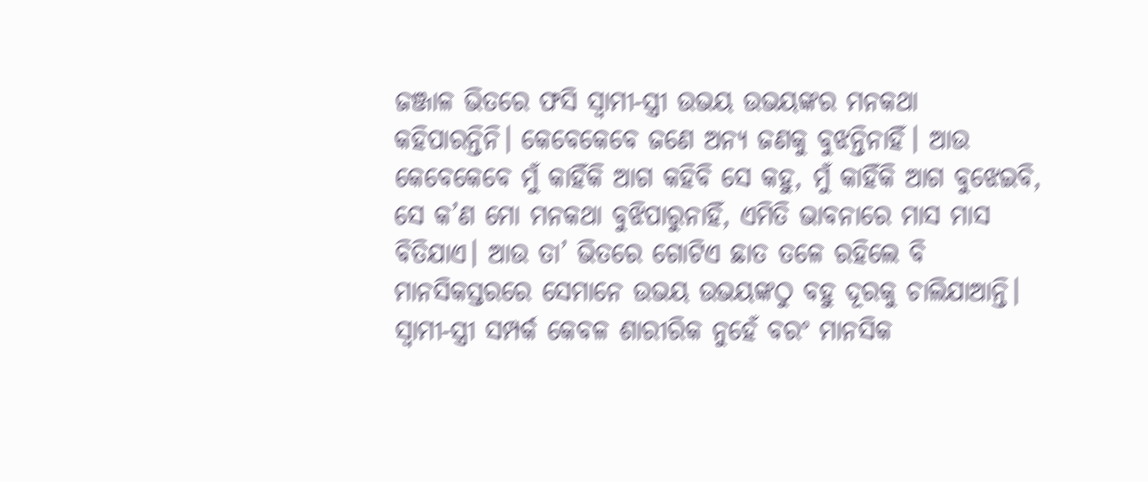ଜଞ୍ଜାଳ ଭିତରେ ଫସି ସ୍ବାମୀ-ସ୍ତ୍ରୀ ଉଭୟ ଉଭୟଙ୍କର ମନକଥା କହିପାରନ୍ତିନି। କେବେକେବେ ଜଣେ ଅନ୍ୟ ଜଣକୁ ବୁଝନ୍ତିନାହିଁ। ଆଉ କେବେକେବେ ମୁଁ କାହିଁକି ଆଗ କହିବି ସେ କହୁ, ମୁଁ କାହିଁକି ଆଗ ବୁଝେଇବି, ସେ କ’ଣ ମୋ ମନକଥା ବୁଝିପାରୁନାହିଁ, ଏମିତି ଭାବନାରେ ମାସ ମାସ ବିତିଯାଏ। ଆଉ ତା’ ଭିତରେ ଗୋଟିଏ ଛାତ ତଳେ ରହିଲେ ବି ମାନସିକସ୍ତରରେ ସେମାନେ ଉଭୟ ଉଭୟଙ୍କଠୁ ବହୁ ଦୂରକୁ ଚାଲିଯାଆନ୍ତି। ସ୍ବାମୀ-ସ୍ତ୍ରୀ ସମ୍ପର୍କ କେବଳ ଶାରୀରିକ ନୁହେଁ ବରଂ ମାନସିକ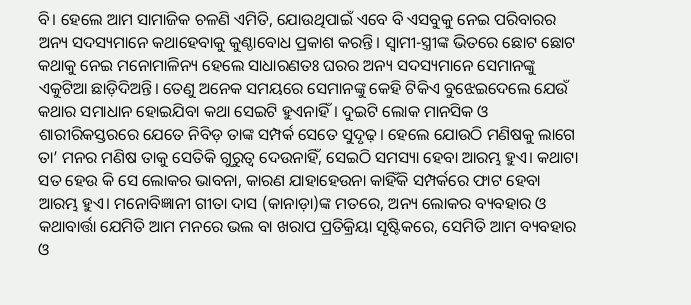ବି। ହେଲେ ଆମ ସାମାଜିକ ଚଳଣି ଏମିତି, ଯୋଉଥିପାଇଁ ଏବେ ବି ଏସବୁକୁ ନେଇ ପରିବାରର ଅନ୍ୟ ସଦସ୍ୟମାନେ କଥାହେବାକୁ କୁଣ୍ଠାବୋଧ ପ୍ରକାଶ କରନ୍ତି। ସ୍ବାମୀ-ସ୍ତ୍ରୀଙ୍କ ଭିତରେ ଛୋଟ ଛୋଟ କଥାକୁ ନେଇ ମନୋମାଳିନ୍ୟ ହେଲେ ସାଧାରଣତଃ ଘରର ଅନ୍ୟ ସଦସ୍ୟମାନେ ସେମାନଙ୍କୁ ଏକୁଟିଆ ଛାଡ଼ିଦିଅନ୍ତି। ତେଣୁ ଅନେକ ସମୟରେ ସେମାନଙ୍କୁ କେହି ଟିକିଏ ବୁଝେଇଦେଲେ ଯେଉଁ କଥାର ସମାଧାନ ହୋଇଯିବା କଥା ସେଇଟି ହୁଏନାହିଁ। ଦୁଇଟି ଲୋକ ମାନସିକ ଓ ଶାରୀରିକସ୍ତରରେ ଯେତେ ନିବିଡ଼ ତାଙ୍କ ସମ୍ପର୍କ ସେତେ ସୁଦୃଢ଼। ହେଲେ ଯୋଉଠି ମଣିଷକୁ ଲାଗେ ତା’ ମନର ମଣିଷ ତାକୁ ସେତିକି ଗୁରୁତ୍ୱ ଦେଉନାହିଁ, ସେଇଠି ସମସ୍ୟା ହେବା ଆରମ୍ଭ ହୁଏ। କଥାଟା ସତ ହେଉ କି ସେ ଲୋକର ଭାବନା, କାରଣ ଯାହାହେଉନା କାହିଁକି ସମ୍ପର୍କରେ ଫାଟ ହେବା ଆରମ୍ଭ ହୁଏ। ମନୋବିଜ୍ଞାନୀ ଗୀତା ଦାସ (କାନାଡ଼ା)ଙ୍କ ମତରେ, ଅନ୍ୟ ଲୋକର ବ୍ୟବହାର ଓ କଥାବାର୍ତ୍ତା ଯେମିତି ଆମ ମନରେ ଭଲ ବା ଖରାପ ପ୍ରତିକ୍ରିୟା ସୃଷ୍ଟିକରେ, ସେମିତି ଆମ ବ୍ୟବହାର ଓ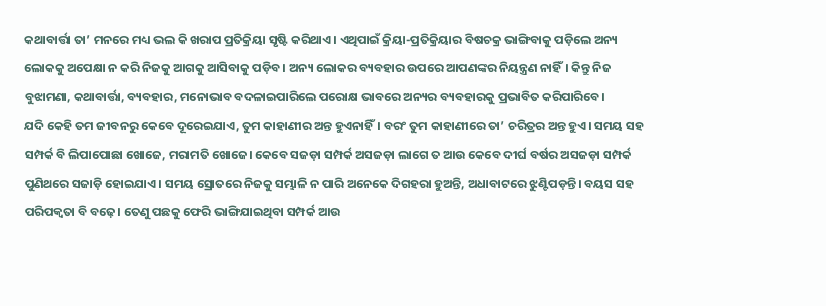କଥାବାର୍ତ୍ତା ତା’ ମନରେ ମଧ୍ୟ ଭଲ କି ଖରାପ ପ୍ରତିକ୍ରିୟା ସୃଷ୍ଟି କରିଥାଏ। ଏଥିପାଇଁ କ୍ରିୟା-ପ୍ରତିକ୍ରିୟାର ବିଷଚକ୍ର ଭାଙ୍ଗିବାକୁ ପଡ଼ିଲେ ଅନ୍ୟ ଲୋକକୁ ଅପେକ୍ଷା ନ କରି ନିଜକୁ ଆଗକୁ ଆସିବାକୁ ପଡ଼ିବ। ଅନ୍ୟ ଲୋକର ବ୍ୟବହାର ଉପରେ ଆପଣଙ୍କର ନିୟନ୍ତ୍ରଣ ନାହିଁ। କିନ୍ତୁ ନିଜ ବୁଝାମଣା, କଥାବାର୍ତ୍ତା, ବ୍ୟବହାର, ମନୋଭାବ ବଦଳାଇପାରିଲେ ପରୋକ୍ଷ ଭାବରେ ଅନ୍ୟର ବ୍ୟବହାରକୁ ପ୍ରଭାବିତ କରିପାରିବେ।
ଯଦି କେହି ତମ ଜୀବନରୁ କେବେ ଦୂରେଇଯାଏ, ତୁମ କାହାଣୀର ଅନ୍ତ ହୁଏନାହିଁ। ବରଂ ତୁମ କାହାଣୀରେ ତା’ ଚରିତ୍ରର ଅନ୍ତ ହୁଏ। ସମୟ ସହ ସମ୍ପର୍କ ବି ଲିପାପୋଛା ଖୋଜେ, ମରାମତି ଖୋଜେ। କେବେ ସଜଡ଼ା ସମ୍ପର୍କ ଅସଜଡ଼ା ଲାଗେ ତ ଆଉ କେବେ ଦୀର୍ଘ ବର୍ଷର ଅସଜଡ଼ା ସମ୍ପର୍କ ପୁଣିଥରେ ସଜାଡ଼ି ହୋଇଯାଏ। ସମୟ ସ୍ରୋତରେ ନିଜକୁ ସମ୍ଭାଳି ନ ପାରି ଅନେକେ ଦିଗହରା ହୁଅନ୍ତି, ଅଧାବାଟରେ ଝୁଣ୍ଟିପଡ଼ନ୍ତି। ବୟସ ସହ ପରିପକ୍ୱତା ବି ବଢ଼େ। ତେଣୁ ପଛକୁ ଫେରି ଭାଙ୍ଗିଯାଇଥିବା ସମ୍ପର୍କ ଆଉ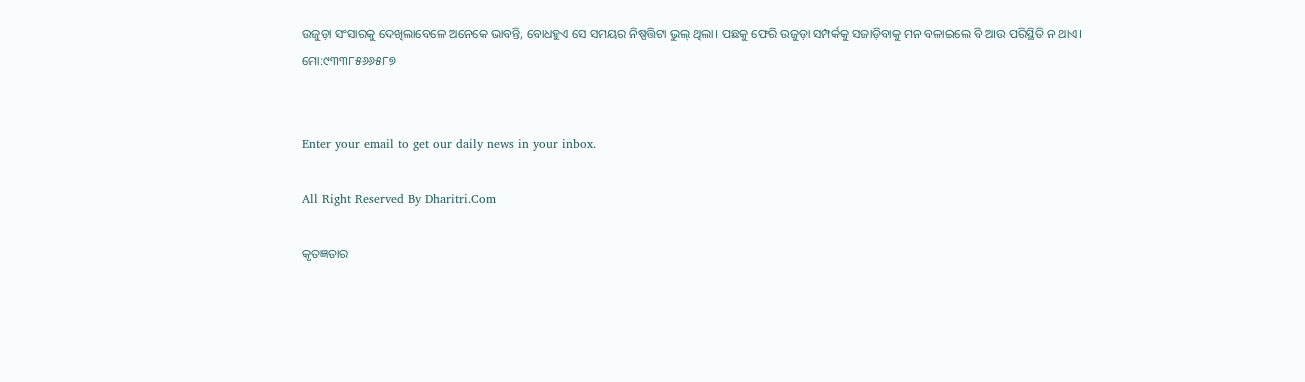ଉଜୁଡ଼ା ସଂସାରକୁ ଦେଖିଲାବେଳେ ଅନେକେ ଭାବନ୍ତି, ବୋଧହୁଏ ସେ ସମୟର ନିଷ୍ପତ୍ତିଟା ଭୁଲ୍‌ ଥିଲା। ପଛକୁ ଫେରି ଉଜୁଡ଼ା ସମ୍ପର୍କକୁ ସଜାଡ଼ିବାକୁ ମନ ବଳାଇଲେ ବି ଆଉ ପରିସ୍ଥିତି ନ ଥାଏ।
ମୋ:୯୩୩୮୫୬୬୫୮୭


Enter your email to get our daily news in your inbox.

All Right Reserved By Dharitri.Com

କୃତଜ୍ଞତାର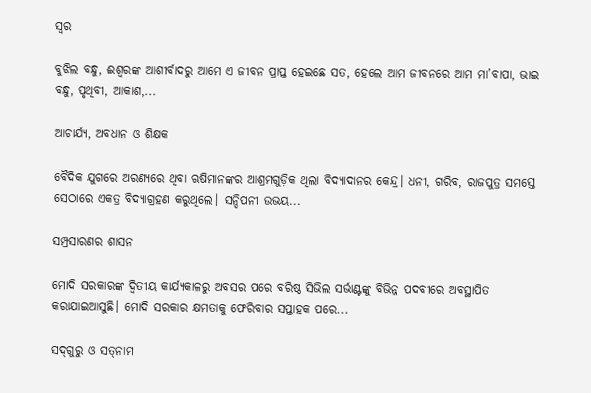ସ୍ବର

ବୁଝିଲ ବନ୍ଧୁ, ଈଶ୍ବରଙ୍କ ଆଶୀର୍ବାଦରୁ ଆମେ ଏ ଜୀବନ ପ୍ରାପ୍ତ ହେଇଛେ ସତ, ହେଲେ ଆମ ଜୀବନରେ ଆମ ମା’ବାପା, ଭାଇ ବନ୍ଧୁ, ପୃଥିବୀ, ଆକାଶ,...

ଆଚାର୍ଯ୍ୟ, ଅବଧାନ ଓ ଶିକ୍ଷକ

ବୈଦିକ ଯୁଗରେ ଅରଣ୍ୟରେ ଥିବା ଋଷିମାନଙ୍କର ଆଶ୍ରମଗୁଡ଼ିକ ଥିଲା ବିଦ୍ୟାଦାନର କେନ୍ଦ୍ର। ଧନୀ, ଗରିବ, ରାଜପୁତ୍ର ସମସ୍ତେ ସେଠାରେ ଏକତ୍ର ବିଦ୍ୟାଗ୍ରହଣ କରୁଥିଲେ। ସନ୍ଦିପନୀ ଉଭୟ...

ସମ୍ପ୍ରସାରଣର ଶାସନ

ମୋଦି ସରକାରଙ୍କ ଦ୍ୱିତୀୟ କାର୍ଯ୍ୟକାଳରୁ ଅବସର ପରେ ବରିଷ୍ଠ ସିଭିଲ ସର୍ଭାଣ୍ଟଙ୍କୁ ବିଭିନ୍ନ ପଦବୀରେ ଅବସ୍ଥାପିତ କରାଯାଇଆସୁଛି। ମୋଦି ସରକାର କ୍ଷମତାକୁ ଫେରିବାର ସପ୍ତାହକ ପରେ...

ସଦ୍‌ଗୁରୁ ଓ ସତ୍‌ନାମ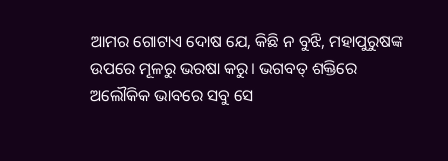ଆମର ଗୋଟାଏ ଦୋଷ ଯେ, କିଛି ନ ବୁଝି, ମହାପୁରୁଷଙ୍କ ଉପରେ ମୂଳରୁ ଭରଷା କରୁ। ଭଗବତ୍‌ ଶକ୍ତିରେ ଅଲୌକିକ ଭାବରେ ସବୁ ସେ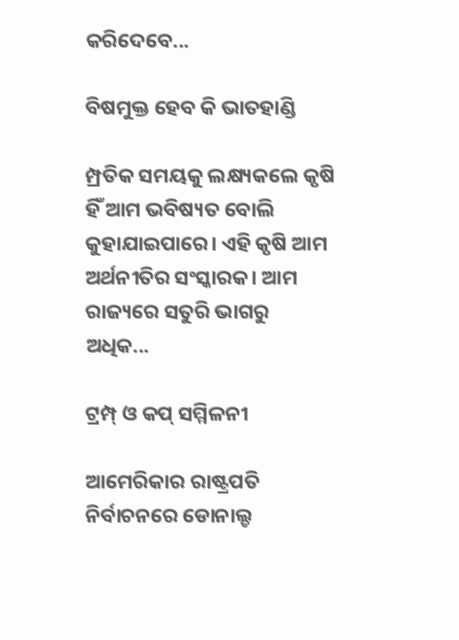କରିଦେବେ...

ବିଷମୁକ୍ତ ହେବ କି ଭାତହାଣ୍ଡି

ମ୍ପ୍ରତିକ ସମୟକୁ ଲକ୍ଷ୍ୟକଲେ କୃଷି ହିଁ ଆମ ଭବିଷ୍ୟତ ବୋଲି କୁହାଯାଇପାରେ। ଏହି କୃଷି ଆମ ଅର୍ଥନୀତିର ସଂସ୍କାରକ। ଆମ ରାଜ୍ୟରେ ସତୁରି ଭାଗରୁ ଅଧିକ...

ଟ୍ରମ୍ପ୍‌ ଓ କପ୍‌ ସମ୍ମିଳନୀ

ଆମେରିକାର ରାଷ୍ଟ୍ରପତି ନିର୍ବାଚନରେ ଡୋନାଲ୍ଡ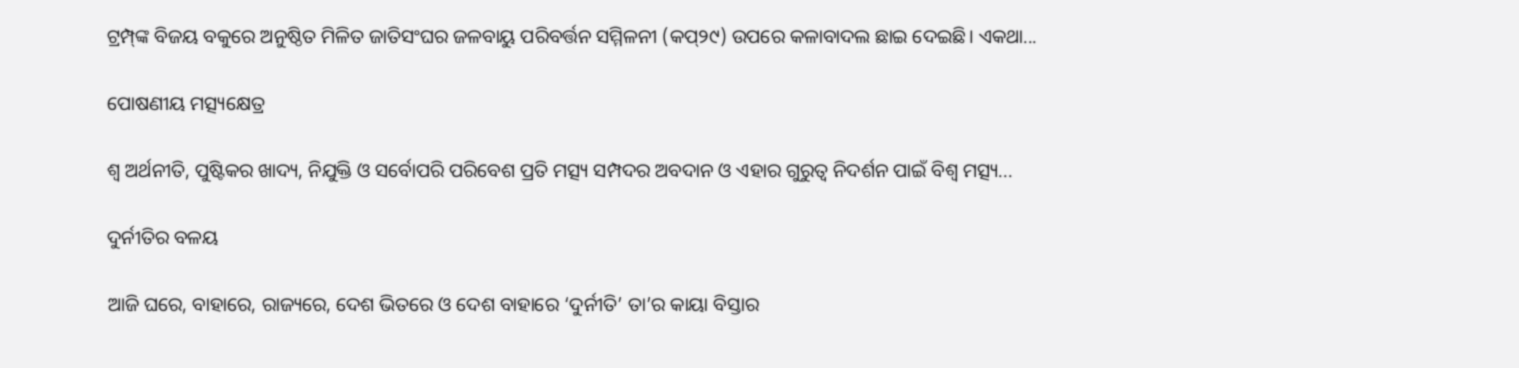ଟ୍ରମ୍ପ୍‌ଙ୍କ ବିଜୟ ବକୁରେ ଅନୁଷ୍ଠିତ ମିଳିତ ଜାତିସଂଘର ଜଳବାୟୁ ପରିବର୍ତ୍ତନ ସମ୍ମିଳନୀ (କପ୍‌୨୯) ଉପରେ କଳାବାଦଲ ଛାଇ ଦେଇଛି। ଏକଥା...

ପୋଷଣୀୟ ମତ୍ସ୍ୟକ୍ଷେତ୍ର

ଶ୍ୱ ଅର୍ଥନୀତି, ପୁଷ୍ଟିକର ଖାଦ୍ୟ, ନିଯୁକ୍ତି ଓ ସର୍ବୋପରି ପରିବେଶ ପ୍ରତି ମତ୍ସ୍ୟ ସମ୍ପଦର ଅବଦାନ ଓ ଏହାର ଗୁରୁତ୍ୱ ନିଦର୍ଶନ ପାଇଁ ବିଶ୍ୱ ମତ୍ସ୍ୟ...

ଦୁର୍ନୀତିର ବଳୟ

ଆଜି ଘରେ, ବାହାରେ, ରାଜ୍ୟରେ, ଦେଶ ଭିତରେ ଓ ଦେଶ ବାହାରେ ‘ଦୁର୍ନୀତି’ ତା’ର କାୟା ବିସ୍ତାର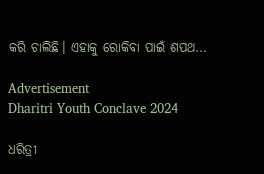କରି ଚାଲିଛି। ଏହାକୁ ରୋକିବା ପାଇଁ ଶପଥ...

Advertisement
Dharitri Youth Conclave 2024

ଧରିତ୍ରୀ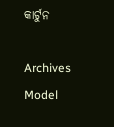କାର୍ଟୁନ

Archives
Model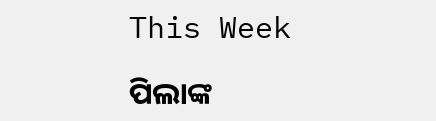This Week

ପିଲାଙ୍କ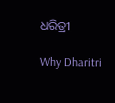ଧରିତ୍ରୀ

Why Dharitri